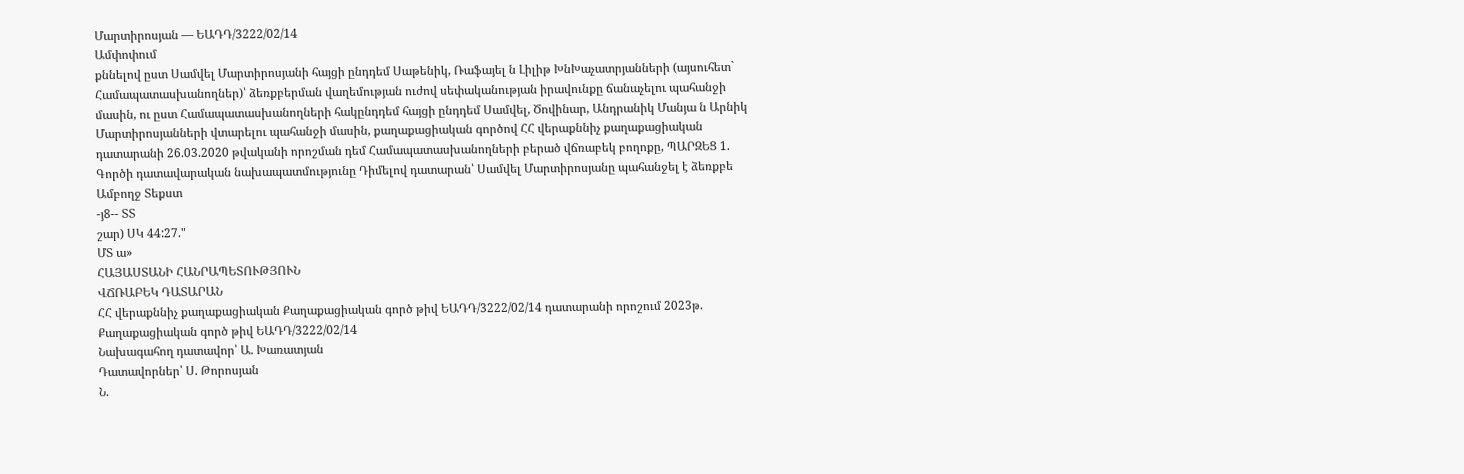Մարտիրոսյան — ԵԱԴԴ/3222/02/14
Ամփոփում
քննելով ըստ Սամվել Մարտիրոսյանի հայցի ընդդեմ Սաթենիկ, Ռաֆայել ն Լիլիթ ԽնԽաչատրյանների (այսուհետ` Համապատասխանողներ)՝ ձեռքբերման վաղեմության ուժով սեփականության իրավունքը ճանաչելու պահանջի մասին, ու ըստ Համապատասխանողների հակընդդեմ հայցի ընդդեմ Սամվել, Ծովինար, Անդրանիկ Մանյա ն Արնիկ Մարտիրոսյանների վտարելու պահանջի մասին, քաղաքացիական գործով ՀՀ վերաքննիչ քաղաքացիական դատարանի 26.03.2020 թվականի որոշման դեմ Համապատասխանողների բերած վճռաբեկ բողոքը, ՊԱՐԶԵՑ 1. Գործի դատավարական նախապատմությունը Դիմելով դատարան՝ Սամվել Մարտիրոսյանը պահանջել է ձեռքբե
Ամբողջ Տեքստ
-յ8-- ՏՏ
շար) ՍԿ 44:27."
ՄՏ ա»
ՀԱՅԱՍՏԱՆԻ ՀԱՆՐԱՊԵՏՈՒԹՅՈՒՆ
ՎՃՌԱԲԵԿ ԴԱՏԱՐԱՆ
ՀՀ վերաքննիչ քաղաքացիական Քաղաքացիական գործ թիվ ԵԱԴԴ/3222/02/14 դատարանի որոշում 2023թ.
Քաղաքացիական գործ թիվ ԵԱԴԴ/3222/02/14
Նախագահող դատավոր՝ Ա. Խառատյան
Դատավորներ՝ Ս. Թորոսյան
Ն.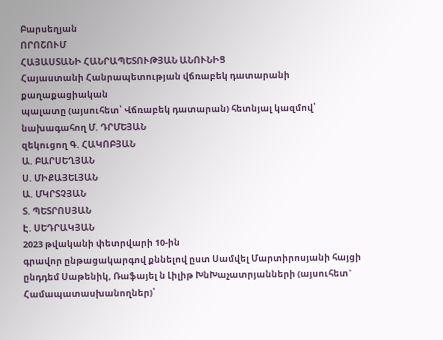Բարսեղյան
ՈՐՈՇՈՒՄ
ՀԱՅԱՍՏԱՆԻ ՀԱՆՐԱՊԵՏՈՒԹՅԱՆ ԱՆՈՒՆԻՑ
Հայաստանի Հանրապետության վճռաբեկ դատարանի քաղաքացիական
պալատը (այսուհետ՝ Վճռաբեկ դատարան) հետնյալ կազմով՝
նախագահող Մ. ԴՐՄԵՅԱՆ
զեկուցող Գ. ՀԱԿՈԲՅԱՆ
Ա. ԲԱՐՍԵՂՅԱՆ
Ս. ՄԻՔԱՅԵԼՅԱՆ
Ա. ՄԿՐՏՉՅԱՆ
Տ. ՊԵՏՐՈՍՅԱՆ
Է. ՍԵԴՐԱԿՅԱՆ
2023 թվականի փետրվարի 10-ին
գրավոր ընթացակարգով քննելով ըստ Սամվել Մարտիրոսյանի հայցի ընդդեմ Սաթենիկ, Ռաֆայել ն Լիլիթ ԽնԽաչատրյանների (այսուհետ` Համապատասխանողներ)՝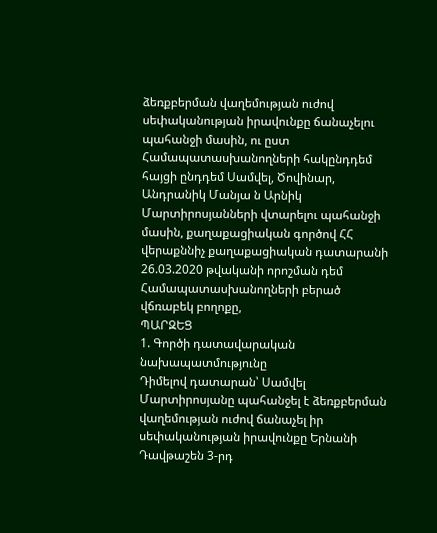ձեռքբերման վաղեմության ուժով սեփականության իրավունքը ճանաչելու պահանջի մասին, ու ըստ Համապատասխանողների հակընդդեմ հայցի ընդդեմ Սամվել, Ծովինար, Անդրանիկ Մանյա ն Արնիկ Մարտիրոսյանների վտարելու պահանջի մասին, քաղաքացիական գործով ՀՀ վերաքննիչ քաղաքացիական դատարանի 26.03.2020 թվականի որոշման դեմ Համապատասխանողների բերած վճռաբեկ բողոքը,
ՊԱՐԶԵՑ
1. Գործի դատավարական նախապատմությունը
Դիմելով դատարան՝ Սամվել Մարտիրոսյանը պահանջել է ձեռքբերման վաղեմության ուժով ճանաչել իր սեփականության իրավունքը Երնանի Դավթաշեն 3-րդ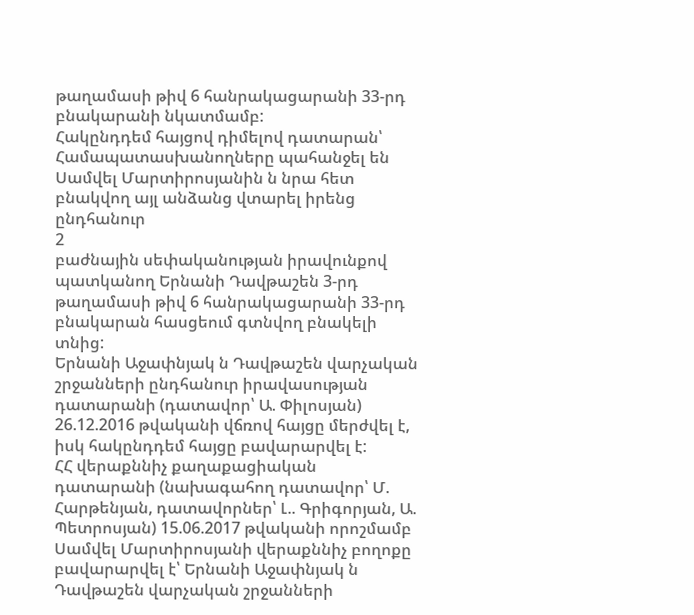թաղամասի թիվ 6 հանրակացարանի 33-րդ բնակարանի նկատմամբ:
Հակընդդեմ հայցով դիմելով դատարան՝ Համապատասխանողները պահանջել են Սամվել Մարտիրոսյանին ն նրա հետ բնակվող այլ անձանց վտարել իրենց ընդհանուր
2
բաժնային սեփականության իրավունքով պատկանող Երնանի Դավթաշեն 3-րդ թաղամասի թիվ 6 հանրակացարանի 33-րդ բնակարան հասցեում գտնվող բնակելի տնից:
Երնանի Աջափնյակ ն Դավթաշեն վարչական շրջանների ընդհանուր իրավասության դատարանի (դատավոր՝ Ա. Փիլոսյան) 26.12.2016 թվականի վճռով հայցը մերժվել է, իսկ հակընդդեմ հայցը բավարարվել է:
ՀՀ վերաքննիչ քաղաքացիական դատարանի (նախագահող դատավոր՝ Մ. Հարթենյան, դատավորներ՝ Լ.. Գրիգորյան, Ա. Պետրոսյան) 15.06.2017 թվականի որոշմամբ Սամվել Մարտիրոսյանի վերաքննիչ բողոքը բավարարվել է՝ Երնանի Աջափնյակ ն Դավթաշեն վարչական շրջանների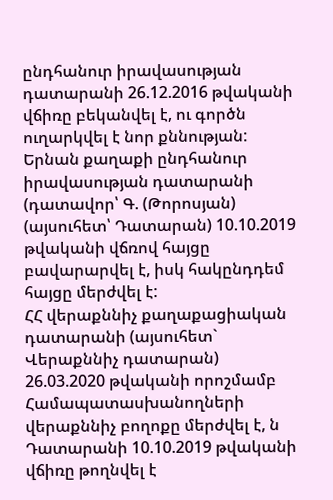ընդհանուր իրավասության դատարանի 26.12.2016 թվականի վճիռը բեկանվել է, ու գործն ուղարկվել է նոր քննության:
Երնան քաղաքի ընդհանուր իրավասության դատարանի (դատավոր՝ Գ. (Թորոսյան) (այսուհետ՝ Դատարան) 10.10.2019 թվականի վճռով հայցը բավարարվել է, իսկ հակընդդեմ հայցը մերժվել է:
ՀՀ վերաքննիչ քաղաքացիական դատարանի (այսուհետ` Վերաքննիչ դատարան) 26.03.2020 թվականի որոշմամբ Համապատասխանողների վերաքննիչ բողոքը մերժվել է, ն Դատարանի 10.10.2019 թվականի վճիռը թողնվել է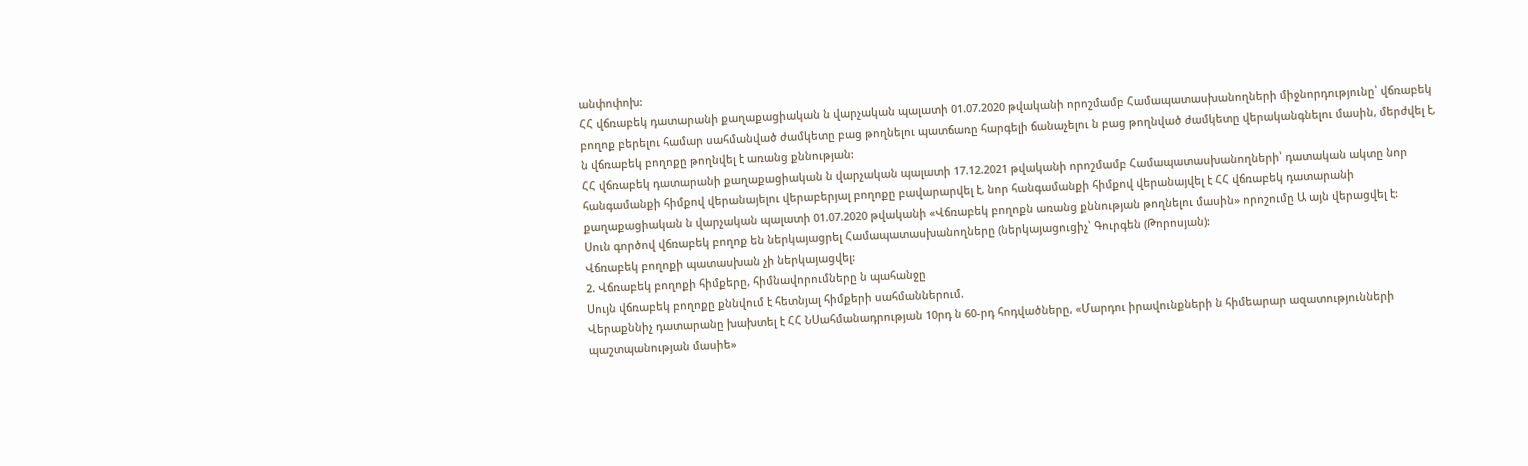անփոփոխ:
ՀՀ վճռաբեկ դատարանի քաղաքացիական ն վարչական պալատի 01.07.2020 թվականի որոշմամբ Համապատասխանողների միջնորդությունը՝ վճռաբեկ բողոք բերելու համար սահմանված ժամկետը բաց թողնելու պատճառը հարգելի ճանաչելու ն բաց թողնված ժամկետը վերականգնելու մասին, մերժվել է, ն վճռաբեկ բողոքը թողնվել է առանց քննության:
ՀՀ վճռաբեկ դատարանի քաղաքացիական ն վարչական պալատի 17.12.2021 թվականի որոշմամբ Համապատասխանողների՝ դատական ակտը նոր հանգամանքի հիմքով վերանայելու վերաբերյալ բողոքը բավարարվել է, նոր հանգամանքի հիմքով վերանայվել է ՀՀ վճռաբեկ դատարանի քաղաքացիական ն վարչական պալատի 01.07.2020 թվականի «Վճռաբեկ բողոքն առանց քննության թողնելու մասին» որոշումը Ա այն վերացվել է:
Սուն գործով վճռաբեկ բողոք են ներկայացրել Համապատասխանողները (ներկայացուցիչ՝ Գուրգեն (Թորոսյան):
Վճռաբեկ բողոքի պատասխան չի ներկայացվել:
2. Վճռաբեկ բողոքի հիմքերը, հիմնավորումները ն պահանջը
Սույն վճռաբեկ բողոքը քննվում է հետնյալ հիմքերի սահմաններում.
Վերաքննիչ դատարանը խախտել է ՀՀ ՆՍահմանադրության 10րդ ն 60-րդ հոդվածները, «Մարդու իրավունքների ն հիմեարար ազատությունների պաշտպանության մասիե»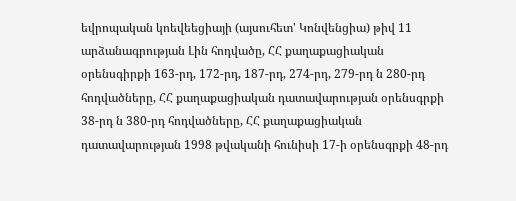եվրոպական կոեվեեցիայի (այսուհետ' Կոնվենցիա) թիվ 11 արձանագրության Լին հոդվածը, ՀՀ քաղաքացիական օրենսգիրքի 163-րդ, 172-րդ, 187-րդ, 274-րդ, 279-րդ ն 280-րդ հոդվածները, ՀՀ քաղաքացիական դատավարության օրենսգրքի 38-րդ ն 380-րդ հոդվածները, ՀՀ քաղաքացիական դատավարության 1998 թվականի հունիսի 17-ի օրենսգրքի 48-րդ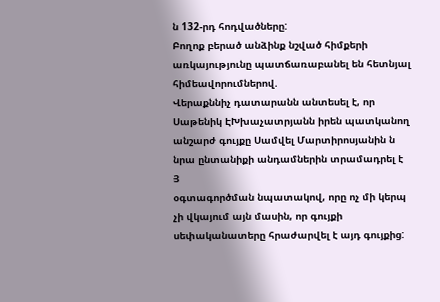ն 132-րդ հոդվածները:
Բողոք բերած անձինք նշված հիմքերի առկայությունը պատճառաբանել են հետնյալ հիմեավորումներով.
Վերաքննիչ դատարանն անտեսել է, որ Սաթենիկ ԷԽխաչատրյանն իրեն պատկանող անշարժ գույքը Սամվել Մարտիրոսյանին ն նրա ընտանիքի անդամներին տրամադրել է
Յ
օգտագործման նպատակով, որը ոչ մի կերպ չի վկայում այն մասին, որ գույքի սեփականատերը հրաժարվել է այդ գույքից: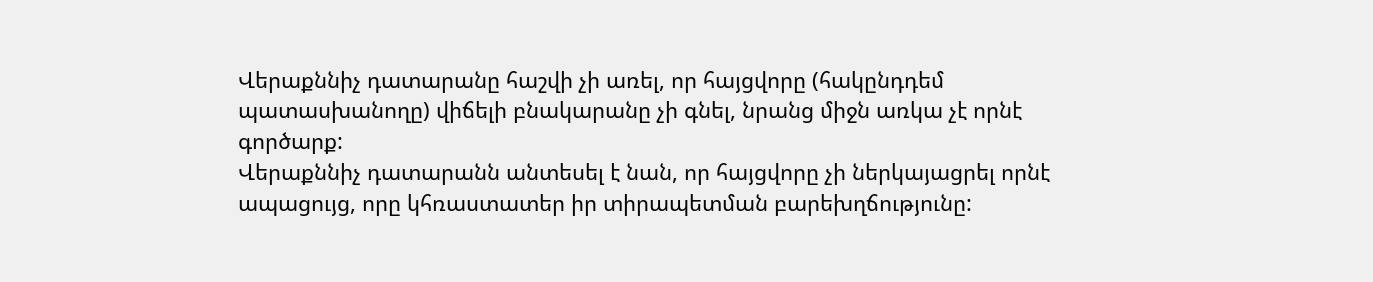Վերաքննիչ դատարանը հաշվի չի առել, որ հայցվորը (հակընդդեմ պատասխանողը) վիճելի բնակարանը չի գնել, նրանց միջն առկա չէ որնէ գործարք:
Վերաքննիչ դատարանն անտեսել է նան, որ հայցվորը չի ներկայացրել որնէ ապացույց, որը կհռաստատեր իր տիրապետման բարեխղճությունը: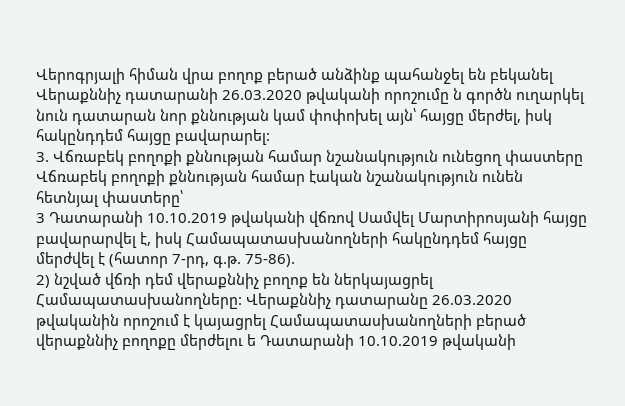Վերոգրյալի հիման վրա բողոք բերած անձինք պահանջել են բեկանել Վերաքննիչ դատարանի 26.03.2020 թվականի որոշումը ն գործն ուղարկել նուն դատարան նոր քննության կամ փոփոխել այն՝ հայցը մերժել, իսկ հակընդդեմ հայցը բավարարել:
3. Վճռաբեկ բողոքի քննության համար նշանակություն ունեցող փաստերը
Վճռաբեկ բողոքի քննության համար էական նշանակություն ունեն հետնյալ փաստերը՝
3 Դատարանի 10.10.2019 թվականի վճռով Սամվել Մարտիրոսյանի հայցը բավարարվել է, իսկ Համապատասխանողների հակընդդեմ հայցը մերժվել է (հատոր 7-րդ, գ.թ. 75-86).
2) նշված վճռի դեմ վերաքննիչ բողոք են ներկայացրել Համապատասխանողները: Վերաքննիչ դատարանը 26.03.2020 թվականին որոշում է կայացրել Համապատասխանողների բերած վերաքննիչ բողոքը մերժելու ե Դատարանի 10.10.2019 թվականի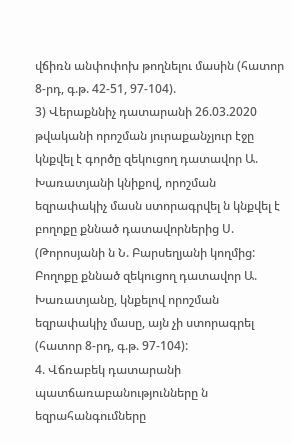վճիռն անփոփոխ թողնելու մասին (հատոր 8-րդ, գ.թ. 42-51, 97-104).
3) Վերաքննիչ դատարանի 26.03.2020 թվականի որոշման յուրաքանչյուր էջը կնքվել է գործը զեկուցող դատավոր Ա. Խառատյանի կնիքով, որոշման եզրափակիչ մասն ստորագրվել ն կնքվել է բողոքը քննած դատավորներից Ս. (Թորոսյանի ն Ն. Բարսեղյանի կողմից: Բողոքը քննած զեկուցող դատավոր Ա. Խառատյանը, կնքելով որոշման եզրափակիչ մասը, այն չի ստորագրել (հատոր 8-րդ, գ.թ. 97-104):
4. Վճռաբեկ դատարանի պատճառաբանությունները ն եզրահանգումները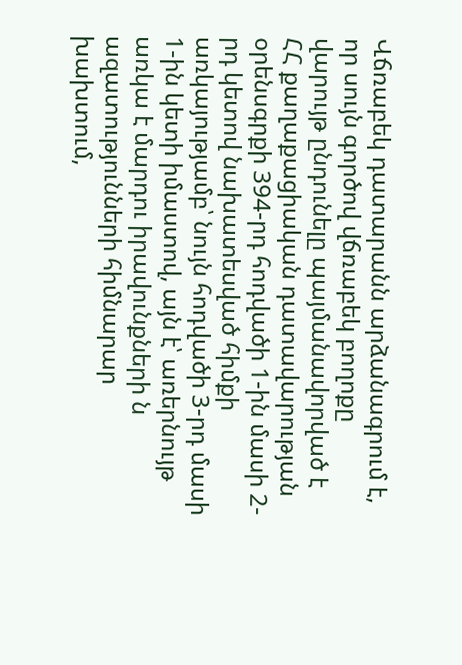Վճռաբեկ դատարանն արձանագրում է, որ սույն գործով վճռաբեկ բողոքը վարույթ ընդունելը պայմանավորված է ՀՀ քաղաքացիական դատավարության օրենսգրքի 394-րդ հոդվածի 1-ին մասի 2-րդ կետով նախատեսված հիմքի առկայությամբ՝ նույն հոդվածի 3-րդ մասի 1-ին կետի իմաստով, այն է՝ առերնույթ առկա է մարդու իրավունքների ն ազատությունների հիմնարար խախտում,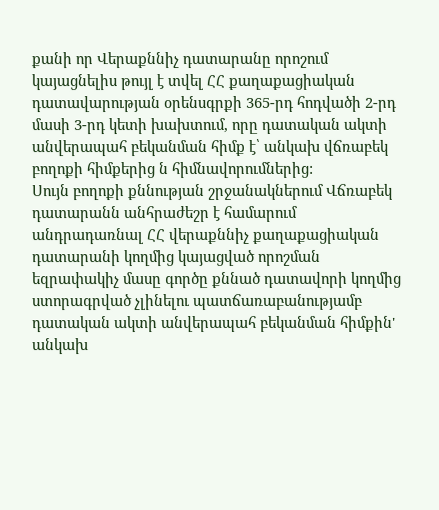քանի որ Վերաքննիչ դատարանը որոշում կայացնելիս թույլ է տվել ՀՀ քաղաքացիական դատավարության օրենսգրքի 365-րդ հոդվածի 2-րդ մասի 3-րդ կետի խախտում, որը դատական ակտի անվերապահ բեկանման հիմք է՝ անկախ վճռաբեկ բողոքի հիմքերից ն հիմնավորումներից:
Սույն բողոքի քննության շրջանակներում Վճռաբեկ դատարանն անհրաժեշր է համարում անդրադառնալ ՀՀ վերաքննիչ քաղաքացիական դատարանի կողմից կայացված որոշման եզրափակիչ մասը գործը քննած դատավորի կողմից ստորագրված չլինելու պատճառաբանությամբ դատական ակտի անվերապահ բեկանման հիմքին' անկախ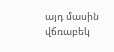այդ մասին վճռաբեկ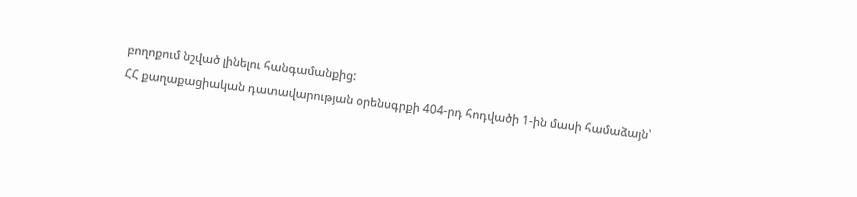բողոքում նշված լինելու հանգամանքից:
ՀՀ քաղաքացիական դատավարության օրենսգրքի 404-րդ հոդվածի 1-ին մասի համաձայն՝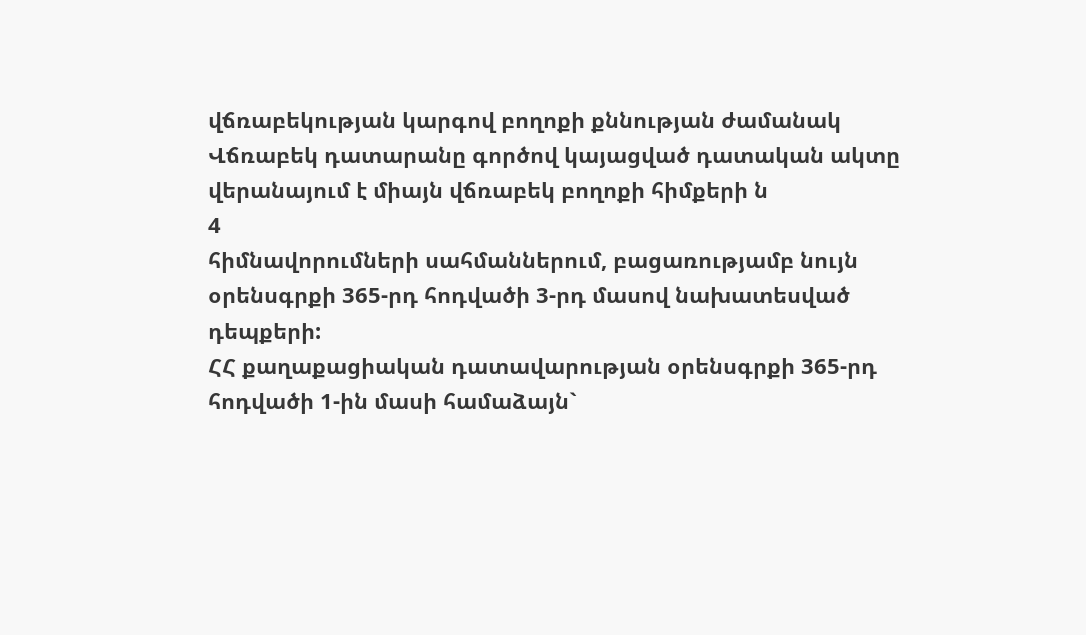վճռաբեկության կարգով բողոքի քննության ժամանակ Վճռաբեկ դատարանը գործով կայացված դատական ակտը վերանայում է միայն վճռաբեկ բողոքի հիմքերի ն
4
հիմնավորումների սահմաններում, բացառությամբ նույն օրենսգրքի 365-րդ հոդվածի 3-րդ մասով նախատեսված դեպքերի:
ՀՀ քաղաքացիական դատավարության օրենսգրքի 365-րդ հոդվածի 1-ին մասի համաձայն`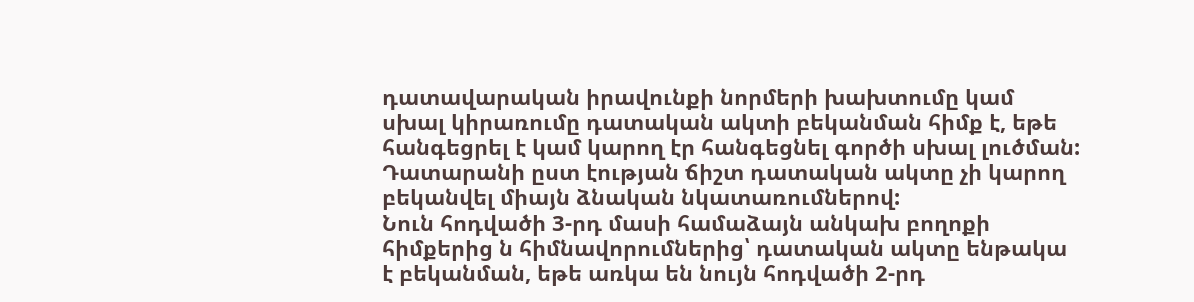դատավարական իրավունքի նորմերի խախտումը կամ սխալ կիրառումը դատական ակտի բեկանման հիմք է, եթե հանգեցրել է կամ կարող էր հանգեցնել գործի սխալ լուծման: Դատարանի ըստ էության ճիշտ դատական ակտը չի կարող բեկանվել միայն ձնական նկատառումներով:
Նուն հոդվածի 3-րդ մասի համաձայն անկախ բողոքի հիմքերից ն հիմնավորումներից՝ դատական ակտը ենթակա է բեկանման, եթե առկա են նույն հոդվածի 2-րդ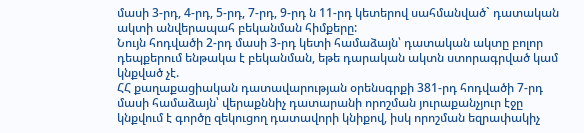մասի 3-րդ, 4-րդ, 5-րդ, 7-րդ, 9-րդ ն 11-րդ կետերով սահմանված` դատական ակտի անվերապահ բեկանման հիմքերը:
Նույն հոդվածի 2-րդ մասի 3-րդ կետի համաձայն՝ դատական ակտը բոլոր դեպքերում ենթակա է բեկանման, եթե դարական ակտն ստորագրված կամ կնքված չէ.
ՀՀ քաղաքացիական դատավարության օրենսգրքի 381-րդ հոդվածի 7-րդ մասի համաձայն՝ վերաքննիչ դատարանի որոշման յուրաքանչյուր էջը կնքվում է գործը զեկուցող դատավորի կնիքով, իսկ որոշման եզրափակիչ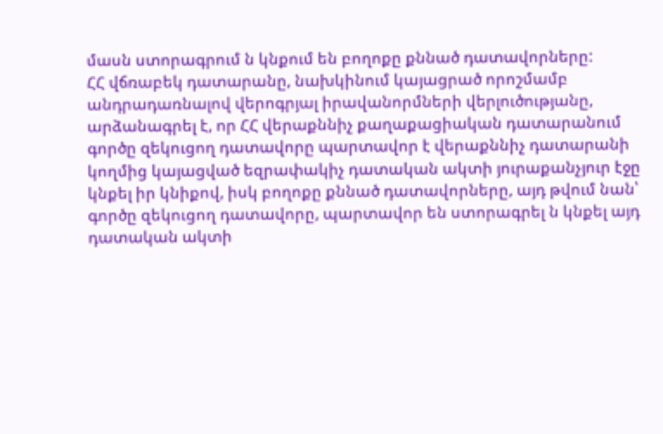մասն ստորագրում ն կնքում են բողոքը քննած դատավորները:
ՀՀ վճռաբեկ դատարանը, նախկինում կայացրած որոշմամբ անդրադառնալով վերոգրյալ իրավանորմների վերլուծությանը, արձանագրել է, որ ՀՀ վերաքննիչ քաղաքացիական դատարանում գործը զեկուցող դատավորը պարտավոր է վերաքննիչ դատարանի կողմից կայացված եզրափակիչ դատական ակտի յուրաքանչյուր էջը կնքել իր կնիքով, իսկ բողոքը քննած դատավորները, այդ թվում նան՝ գործը զեկուցող դատավորը, պարտավոր են ստորագրել ն կնքել այդ դատական ակտի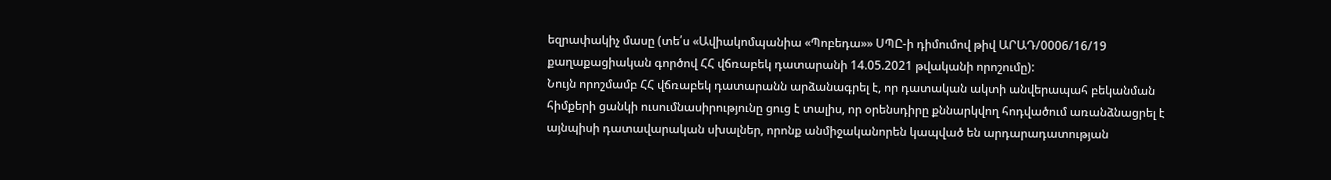եզրափակիչ մասը (տե՛ս «Ավիակոմպանիա «Պոբեդա»» ՍՊԸ-ի դիմումով թիվ ԱՐԱԴ/0006/16/19 քաղաքացիական գործով ՀՀ վճռաբեկ դատարանի 14.05.2021 թվականի որոշումը):
Նույն որոշմամբ ՀՀ վճռաբեկ դատարանն արձանագրել է, որ դատական ակտի անվերապահ բեկանման հիմքերի ցանկի ուսումնասիրությունը ցուց է տալիս, որ օրենսդիրը քննարկվող հոդվածում առանձնացրել է այնպիսի դատավարական սխալներ, որոնք անմիջականորեն կապված են արդարադատության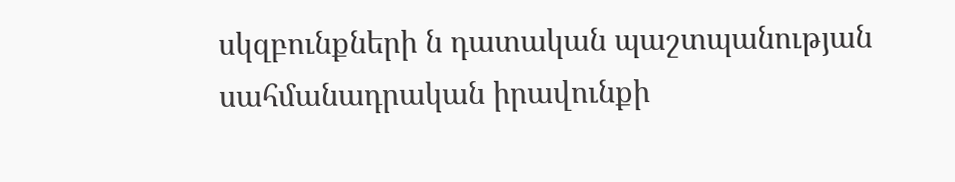սկզբունքների ն դատական պաշտպանության սահմանադրական իրավունքի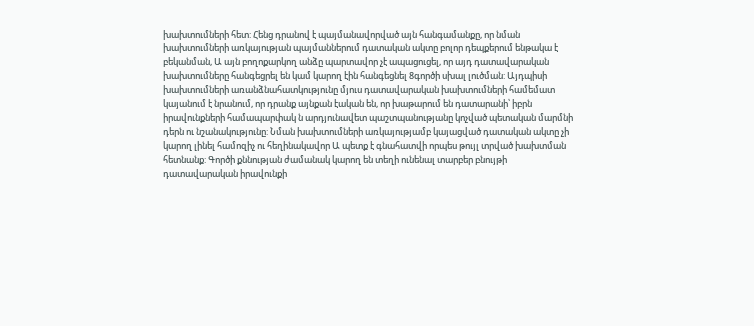խախտումների հետ: Հենց դրանով է պայմանավորված այն հանգամանքը, որ նման խախտումների առկայության պայմաններում դատական ակտը բոլոր դեպքերում ենթակա է բեկանման, Ա այն բողոքարկող անձը պարտավոր չէ ապացուցել, որ այդ դատավարական խախտումները հանգեցրել են կամ կարող էին հանգեցնել 8գործի սխալ լուծման: Այդպիսի խախտումների առանձնահատկությունը մյուս դատավարական խախտումների համեմատ կայանում է նրանում, որ դրանք այնքան էական են, որ խաթարում են դատարանի՝ իբրն իրավունքների համապարփակ ն արդյունավետ պաշտպանությանը կոչված պետական մարմնի դերն ու նշանակությունը: Նման խախտումների առկայությամբ կայացված դատական ակտը չի կարող լինել համոզիչ ու հեղինակավոր Ա պետք է գնահատվի որպես թույլ տրված խախտման հետնանք: Գործի քննության ժամանակ կարող են տեղի ունենալ տարբեր բնույթի դատավարական իրավունքի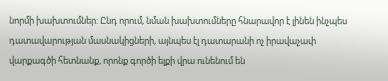նորմի խախտումներ: Ընդ որում, նման խախտումները հնարավոր է լինեն ինչպես դատավարության մասնակիցների, այնպես էլ դատարանի ոչ իրավաչափ վարքագծի հետնանք, որոնք գործի ելքի վրա ունենում են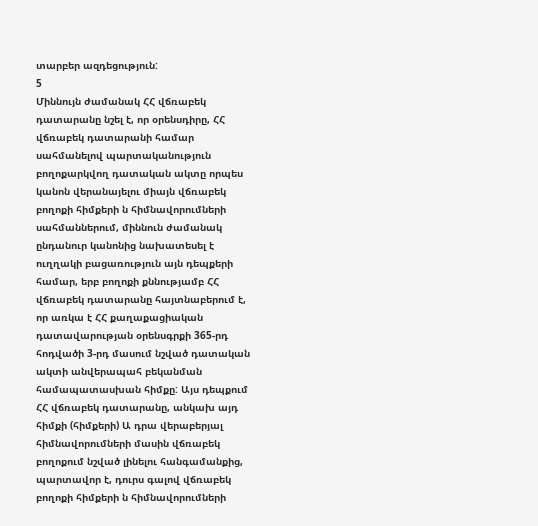տարբեր ազդեցություն:
5
Միննույն ժամանակ ՀՀ վճռաբեկ դատարանը նշել է, որ օրենսդիրը, ՀՀ վճռաբեկ դատարանի համար սահմանելով պարտականություն բողոքարկվող դատական ակտը որպես կանոն վերանայելու միայն վճռաբեկ բողոքի հիմքերի ն հիմնավորումների սահմաններում, միննուն ժամանակ ընդանուր կանոնից նախատեսել է ուղղակի բացառություն այն դեպքերի համար, երբ բողոքի քննությամբ ՀՀ վճռաբեկ դատարանը հայտնաբերում է, որ առկա է ՀՀ քաղաքացիական դատավարության օրենսգրքի 365-րդ հոդվածի 3-րդ մասում նշված դատական ակտի անվերապահ բեկանման համապատասխան հիմքը: Այս դեպքում ՀՀ վճռաբեկ դատարանը, անկախ այդ հիմքի (հիմքերի) Ա դրա վերաբերյալ հիմնավորումների մասին վճռաբեկ բողոքում նշված լինելու հանգամանքից, պարտավոր է, դուրս գալով վճռաբեկ բողոքի հիմքերի ն հիմնավորումների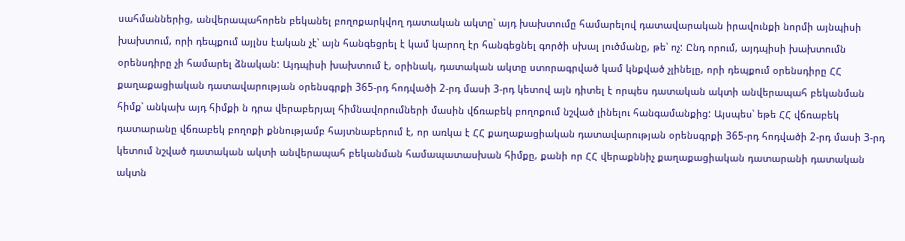սահմաններից, անվերապահորեն բեկանել բողոքարկվող դատական ակտը՝ այդ խախտումը համարելով դատավարական իրավունքի նորմի այնպիսի խախտում, որի դեպքում այլնս էական չէ՝ այն հանգեցրել է կամ կարող էր հանգեցնել գործի սխալ լուծմանը, թե՝ ոչ: Ընդ որում, այդպիսի խախտումն օրենսդիրը չի համարել ձնական: Այդպիսի խախտում է, օրինակ, դատական ակտը ստորագրված կամ կնքված չլինելը, որի դեպքում օրենսդիրը ՀՀ քաղաքացիական դատավարության օրենսգրքի 365-րդ հոդվածի 2-րդ մասի 3-րդ կետով այն դիտել է որպես դատական ակտի անվերապահ բեկանման հիմք՝ անկախ այդ հիմքի ն դրա վերաբերյալ հիմնավորումների մասին վճռաբեկ բողոքում նշված լինելու հանգամանքից: Այսպես՝ եթե ՀՀ վճռաբեկ դատարանը վճռաբեկ բողոքի քննությամբ հայտնաբերում է, որ առկա է ՀՀ քաղաքացիական դատավարության օրենսգրքի 365-րդ հոդվածի 2-րդ մասի 3-րդ կետում նշված դատական ակտի անվերապահ բեկանման համապատասխան հիմքը, քանի որ ՀՀ վերաքննիչ քաղաքացիական դատարանի դատական ակտն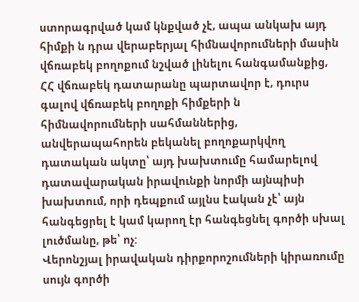ստորագրված կամ կնքված չէ, ապա անկախ այդ հիմքի ն դրա վերաբերյալ հիմնավորումների մասին վճռաբեկ բողոքում նշված լինելու հանգամանքից, ՀՀ վճռաբեկ դատարանը պարտավոր է, դուրս գալով վճռաբեկ բողոքի հիմքերի ն հիմնավորումների սահմաններից, անվերապահորեն բեկանել բողոքարկվող դատական ակտը՝ այդ խախտումը համարելով դատավարական իրավունքի նորմի այնպիսի խախտում, որի դեպքում այլնս էական չէ՝ այն հանգեցրել է կամ կարող էր հանգեցնել գործի սխալ լուծմանը, թե՝ ոչ:
Վերոնշյալ իրավական դիրքորոշումների կիրառումը սույն գործի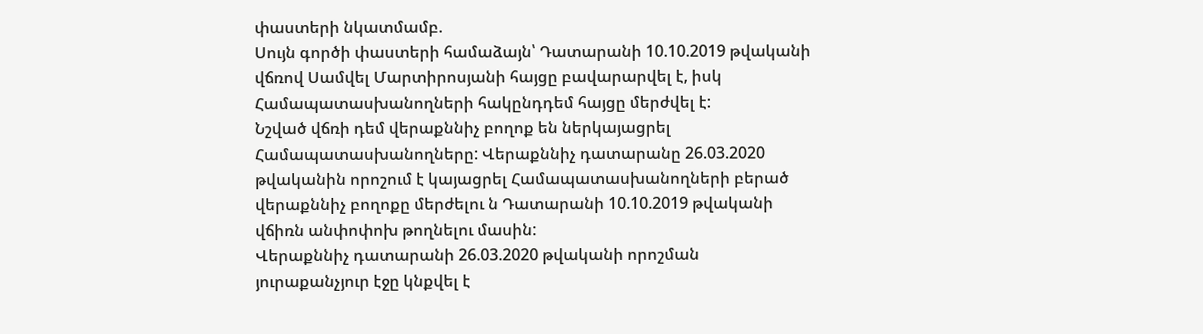փաստերի նկատմամբ.
Սույն գործի փաստերի համաձայն՝ Դատարանի 10.10.2019 թվականի վճռով Սամվել Մարտիրոսյանի հայցը բավարարվել է, իսկ Համապատասխանողների հակընդդեմ հայցը մերժվել է:
Նշված վճռի դեմ վերաքննիչ բողոք են ներկայացրել Համապատասխանողները: Վերաքննիչ դատարանը 26.03.2020 թվականին որոշում է կայացրել Համապատասխանողների բերած վերաքննիչ բողոքը մերժելու ն Դատարանի 10.10.2019 թվականի վճիռն անփոփոխ թողնելու մասին:
Վերաքննիչ դատարանի 26.03.2020 թվականի որոշման յուրաքանչյուր էջը կնքվել է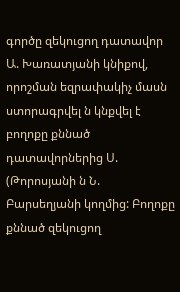գործը զեկուցող դատավոր Ա. Խառատյանի կնիքով, որոշման եզրափակիչ մասն ստորագրվել ն կնքվել է բողոքը քննած դատավորներից Ս. (Թորոսյանի ն Ն. Բարսեղյանի կողմից: Բողոքը քննած զեկուցող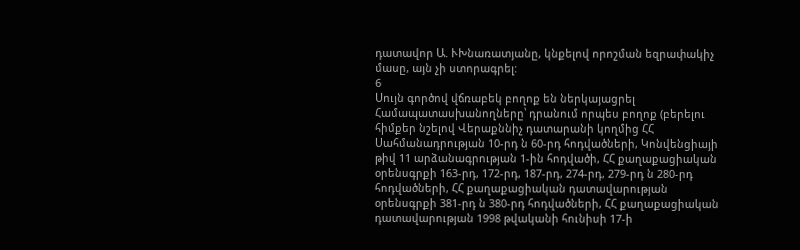դատավոր Ա. ՒԽնառատյանը, կնքելով որոշման եզրափակիչ մասը, այն չի ստորագրել:
6
Սույն գործով վճռաբեկ բողոք են ներկայացրել Համապատասխանողները՝ դրանում որպես բողոք (բերելու հիմքեր նշելով Վերաքննիչ դատարանի կողմից ՀՀ Սահմանադրության 10-րդ ն 60-րդ հոդվածների, Կոնվենցիայի թիվ 11 արձանագրության 1-ին հոդվածի, ՀՀ քաղաքացիական օրենսգրքի 163-րդ, 172-րդ, 187-րդ, 274-րդ, 279-րդ ն 280-րդ հոդվածների, ՀՀ քաղաքացիական դատավարության օրենսգրքի 381-րդ ն 380-րդ հոդվածների, ՀՀ քաղաքացիական դատավարության 1998 թվականի հունիսի 17-ի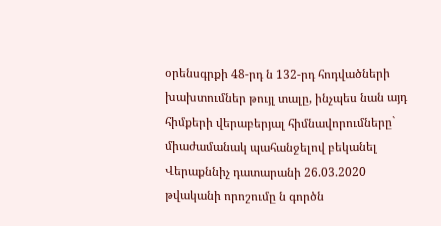օրենսգրքի 48-րդ ն 132-րդ հոդվածների խախտումներ թույլ տալը, ինչպես նան այդ հիմքերի վերաբերյալ հիմնավորումները` միաժամանակ պահանջելով բեկանել Վերաքննիչ դատարանի 26.03.2020 թվականի որոշումը ն գործն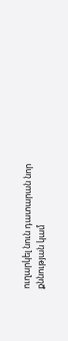ուղարկել նուն դատարան նոր քննության կամ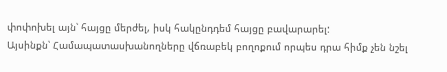փոփոխել այն՝ հայցը մերժել, իսկ հակընդդեմ հայցը բավարարել:
Այսինքն՝ Համապատասխանողները վճռաբեկ բողոքում որպես դրա հիմք չեն նշել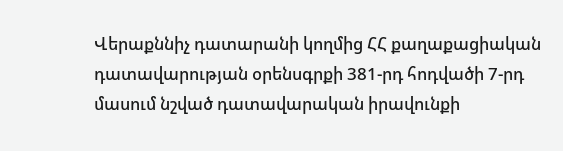Վերաքննիչ դատարանի կողմից ՀՀ քաղաքացիական դատավարության օրենսգրքի 381-րդ հոդվածի 7-րդ մասում նշված դատավարական իրավունքի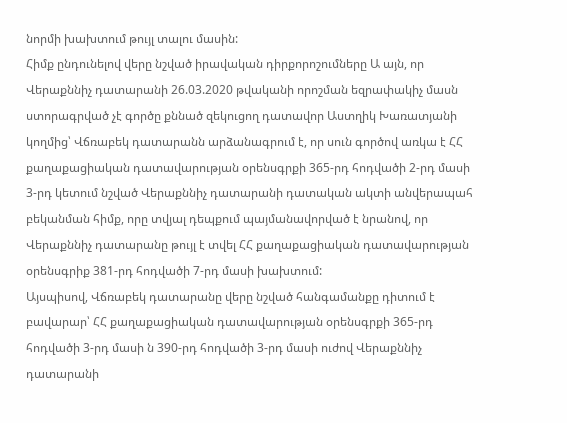նորմի խախտում թույլ տալու մասին:
Հիմք ընդունելով վերը նշված իրավական դիրքորոշումները Ա այն, որ Վերաքննիչ դատարանի 26.03.2020 թվականի որոշման եզրափակիչ մասն ստորագրված չէ գործը քննած զեկուցող դատավոր Աստղիկ Խառատյանի կողմից՝ Վճռաբեկ դատարանն արձանագրում է, որ սուն գործով առկա է ՀՀ քաղաքացիական դատավարության օրենսգրքի 365-րդ հոդվածի 2-րդ մասի 3-րդ կետում նշված Վերաքննիչ դատարանի դատական ակտի անվերապահ բեկանման հիմք, որը տվյալ դեպքում պայմանավորված է նրանով, որ Վերաքննիչ դատարանը թույլ է տվել ՀՀ քաղաքացիական դատավարության օրենսգրիք 381-րդ հոդվածի 7-րդ մասի խախտում:
Այսպիսով, Վճռաբեկ դատարանը վերը նշված հանգամանքը դիտում է բավարար՝ ՀՀ քաղաքացիական դատավարության օրենսգրքի 365-րդ հոդվածի 3-րդ մասի ն 390-րդ հոդվածի 3-րդ մասի ուժով Վերաքննիչ դատարանի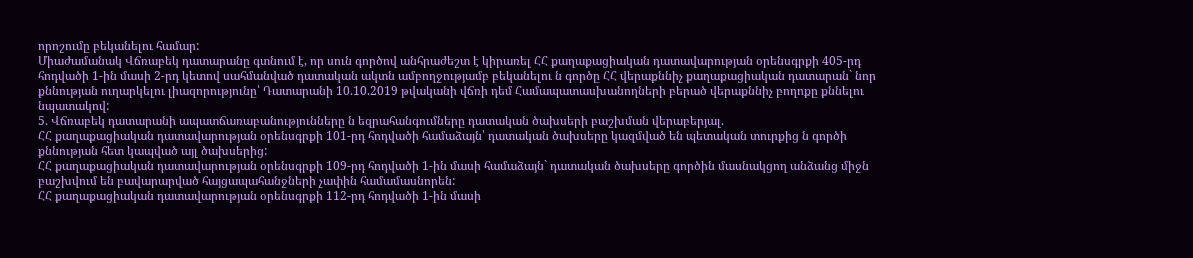որոշումը բեկանելու համար:
Միաժամանակ Վճռաբեկ դատարանը գտնում է, որ սուն գործով անհրաժեշտ է կիրառել ՀՀ քաղաքացիական դատավարության օրենսգրքի 405-րդ հոդվածի 1-ին մասի 2-րդ կետով սահմանված դատական ակտն ամբողջությամբ բեկանելու ն գործը ՀՀ վերաքննիչ քաղաքացիական դատարան` նոր քննության ուղարկելու լիազորությունը՝ Դատարանի 10.10.2019 թվականի վճռի դեմ Համապատասխանողների բերած վերաքննիչ բողոքը քննելու նպատակով:
5. Վճռաբեկ դատարանի ապատճառաբանությունները ն եզրահանգումները դատական ծախսերի բաշխման վերաբերյալ.
ՀՀ քաղաքացիական դատավարության օրենսգրքի 101-րդ հոդվածի համաձայն՝ դատական ծախսերը կազմված են պետական տուրքից ն գործի քննության հետ կապված այլ ծախսերից:
ՀՀ քաղաքացիական դատավարության օրենսգրքի 109-րդ հոդվածի 1-ին մասի համաձայն` դատական ծախսերը գործին մասնակցող անձանց միջն բաշխվում են բավարարված հայցապահանջների չափին համամասնորեն:
ՀՀ քաղաքացիական դատավարության օրենսգրքի 112-րդ հոդվածի 1-ին մասի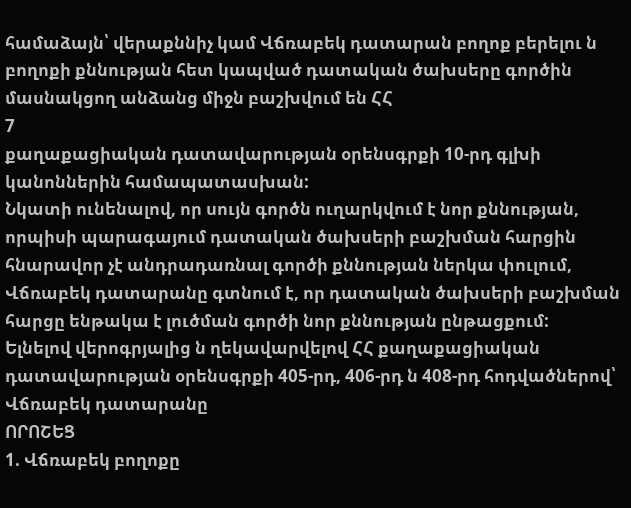համաձայն՝ վերաքննիչ կամ Վճռաբեկ դատարան բողոք բերելու ն բողոքի քննության հետ կապված դատական ծախսերը գործին մասնակցող անձանց միջն բաշխվում են ՀՀ
7
քաղաքացիական դատավարության օրենսգրքի 10-րդ գլխի կանոններին համապատասխան:
Նկատի ունենալով, որ սույն գործն ուղարկվում է նոր քննության, որպիսի պարագայում դատական ծախսերի բաշխման հարցին հնարավոր չէ անդրադառնալ գործի քննության ներկա փուլում, Վճռաբեկ դատարանը գտնում է, որ դատական ծախսերի բաշխման հարցը ենթակա է լուծման գործի նոր քննության ընթացքում:
Ելնելով վերոգրյալից ն ղեկավարվելով ՀՀ քաղաքացիական դատավարության օրենսգրքի 405-րդ, 406-րդ ն 408-րդ հոդվածներով՝ Վճռաբեկ դատարանը
ՈՐՈՇԵՑ
1. Վճռաբեկ բողոքը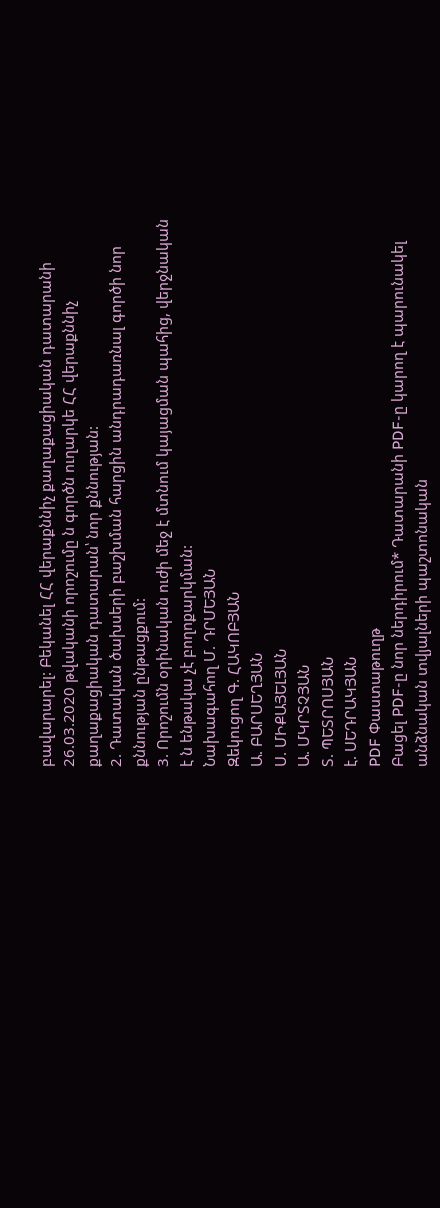բավարարել: Բեկանել ՀՀ վերաքննիչ քաղաքացիական դատարանի 26.03.2020 թվականի որոշումը ն գործն ուղարկե ՀՀ վերաքննիչ քաղաքացիական դատարան՝ նոր քննության:
2. Դատական ծախսերի բաշխման հարցին անդրադառնալ գործի նոր քննության ընթացքում:
3. Որոշումն օրինական ուժի մեջ է մտնում կայացման պահից, վերջնական է ն ենթակա չէ բողոքարկման:
Նախագահող Մ. ԴՐՄԵՅԱՆ
Զեկուցող Գ. ՀԱԿՈԲՅԱՆ
Ա. ԲԱՐՍԵՂՅԱՆ
Ս. ՄԻՔԱՅԵԼՅԱՆ
Ա. ՄԿՐՏՉՅԱՆ
Տ. ՊԵՏՐՈՍՅԱՆ
է. ՍԵԴՐԱԿՅԱՆ
PDF Փաստաթուղթ
Բացել PDF-ը նոր ներդիրում* Դատարանի PDF-ը կարող է պարունակել անձնական տվյալների պաշտոնական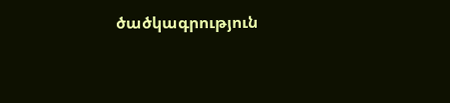ծածկագրություն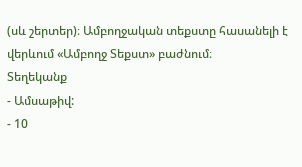(սև շերտեր)։ Ամբողջական տեքստը հասանելի է վերևում «Ամբողջ Տեքստ» բաժնում։
Տեղեկանք
- Ամսաթիվ:
- 10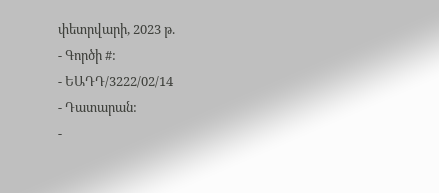փետրվարի, 2023 թ.
- Գործի #:
- ԵԱԴԴ/3222/02/14
- Դատարան:
-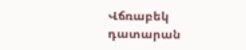Վճռաբեկ դատարան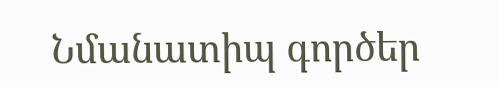Նմանատիպ գործեր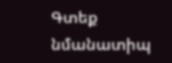Գտեք նմանատիպ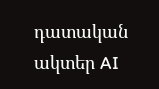դատական ակտեր AI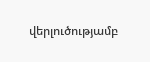վերլուծությամբ